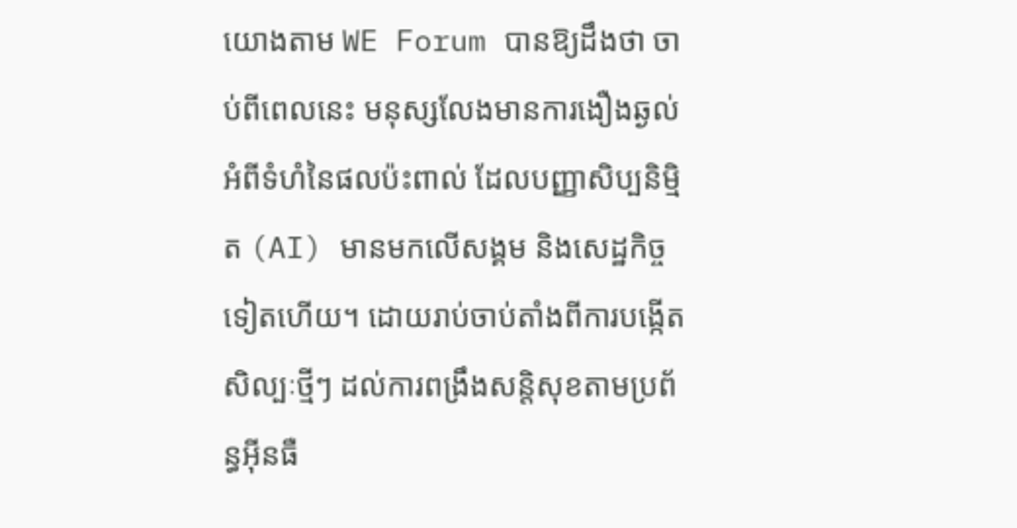យោងតាម WE Forum បានឱ្យដឹងថា ចាប់ពីពេលនេះ មនុស្សលែងមានការងឿងឆ្ងល់អំពីទំហំនៃផលប៉ះពាល់ ដែលបញ្ញាសិប្បនិម្មិត (AI) មានមកលើសង្គម និងសេដ្ឋកិច្ចទៀតហើយ។ ដោយរាប់ចាប់តាំងពីការបង្កើតសិល្បៈថ្មីៗ ដល់ការពង្រឹងសន្តិសុខតាមប្រព័ន្ធអ៊ីនធឺ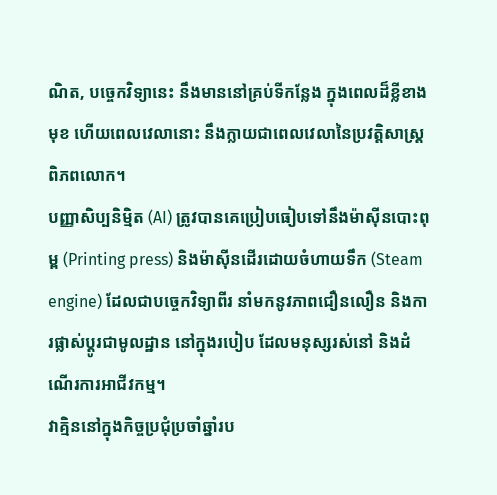ណិត, បច្ចេកវិទ្យានេះ នឹងមាននៅគ្រប់ទីកន្លែង ក្នុងពេលដ៏ខ្លីខាងមុខ ហើយពេលវេលានោះ នឹងក្លាយជាពេលវេលានៃប្រវត្តិសាស្ត្រពិភពលោក។
បញ្ញាសិប្បនិម្មិត (AI) ត្រូវបានគេប្រៀបធៀបទៅនឹងម៉ាស៊ីនបោះពុម្ព (Printing press) និងម៉ាស៊ីនដើរដោយចំហាយទឹក (Steam engine) ដែលជាបច្ចេកវិទ្យាពីរ នាំមកនូវភាពជឿនលឿន និងការផ្លាស់ប្ដូរជាមូលដ្ឋាន នៅក្នុងរបៀប ដែលមនុស្សរស់នៅ និងដំណើរការអាជីវកម្ម។
វាគ្មិននៅក្នុងកិច្ចប្រជុំប្រចាំឆ្នាំរប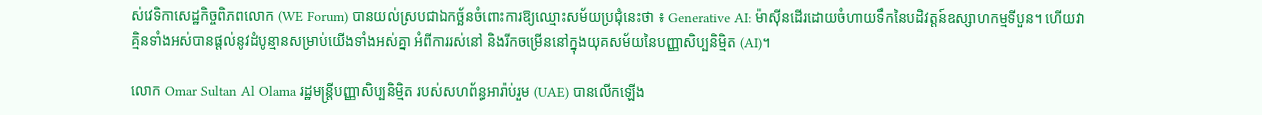ស់វេទិកាសេដ្ឋកិច្ចពិភពលោក (WE Forum) បានយល់ស្របជាឯកច្ឆ័នចំពោះការឱ្យឈ្មោះសម័យប្រជុំនេះថា ៖ Generative AI: ម៉ាស៊ីនដើរដោយចំហាយទឹកនៃបដិវត្តន៍ឧស្សាហកម្មទីបួន។ ហើយវាគ្មិនទាំងអស់បានផ្ដល់នូវដំបូន្មានសម្រាប់យើងទាំងអស់គ្នា អំពីការរស់នៅ និងរីកចម្រើននៅក្នុងយុគសម័យនៃបញ្ញាសិប្បនិម្មិត (AI)។

លោក Omar Sultan Al Olama រដ្ឋមន្ត្រីបញ្ញាសិប្បនិម្មិត របស់សហព័ន្ធអារ៉ាប់រួម (UAE) បានលើកឡើង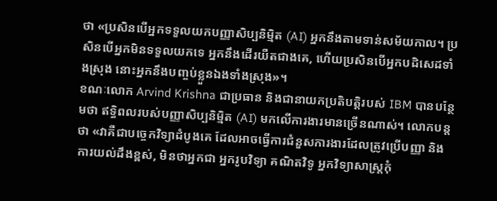ថា «ប្រសិនបើអ្នកទទួលយកបញ្ញាសិប្បនិម្មិត (AI) អ្នកនឹងតាមទាន់សម័យកាល។ ប្រសិនបើអ្នកមិនទទួលយកទេ អ្នកនឹងដើរយឺតជាងគេ, ហើយប្រសិនបើអ្នកបដិសេដទាំងស្រុង នោះអ្នកនឹងបញ្ចប់ខ្លួនឯងទាំងស្រុង»។
ខណៈលោក Arvind Krishna ជាប្រធាន និងជានាយកប្រតិបត្តិរបស់ IBM បានបន្ថែមថា ឥទ្ធិពលរបស់បញ្ញាសិប្បនិម្មិត (AI) មកលើការងារមានច្រើនណាស់។ លោកបន្តថា «វាគឺជាបច្ចេកវិទ្យាដំបូងគេ ដែលអាចធ្វើការជំនួសការងារដែលត្រូវប្រើបញ្ញា និងការយល់ដឹងខ្ពស់, មិនថាអ្នកជា អ្នករូបវិទ្យា គណិតវិទូ អ្នកវិទ្យាសាស្ត្រកុំ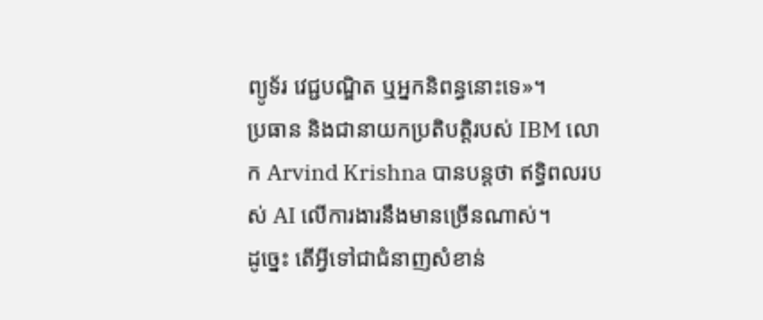ព្យូទ័រ វេជ្ជបណ្ឌិត ឬអ្នកនិពន្ធនោះទេ»។
ប្រធាន និងជានាយកប្រតិបត្តិរបស់ IBM លោក Arvind Krishna បានបន្តថា ឥទ្ធិពលរបស់ AI លើការងារនឹងមានច្រើនណាស់។
ដូច្នេះ តើអ្វីទៅជាជំនាញសំខាន់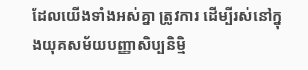ដែលយើងទាំងអស់គ្នា ត្រូវការ ដើម្បីរស់នៅក្នុងយុគសម័យបញ្ញាសិប្បនិម្មិ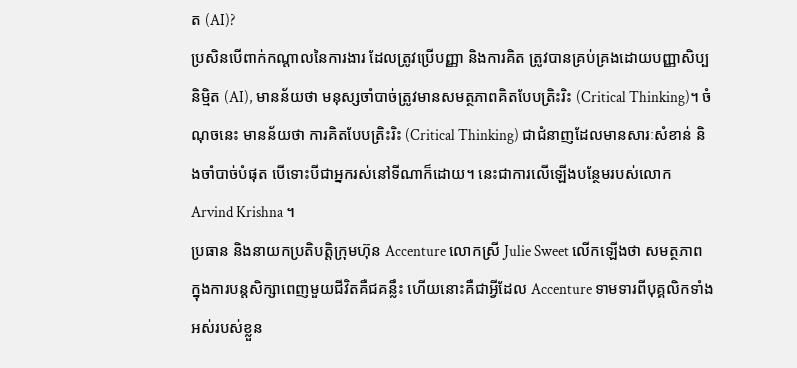ត (AI)?
ប្រសិនបើពាក់កណ្ដាលនៃការងារ ដែលត្រូវប្រើបញ្ញា និងការគិត ត្រូវបានគ្រប់គ្រងដោយបញ្ញាសិប្បនិម្មិត (AI), មានន័យថា មនុស្សចាំបាច់ត្រូវមានសមត្ថភាពគិតបែបត្រិះរិះ (Critical Thinking)។ ចំណុចនេះ មានន័យថា ការគិតបែបត្រិះរិះ (Critical Thinking) ជាជំនាញដែលមានសារៈសំខាន់ និងចាំបាច់បំផុត បើទោះបីជាអ្នករស់នៅទីណាក៏ដោយ។ នេះជាការលើឡើងបន្ថែមរបស់លោក Arvind Krishna ។
ប្រធាន និងនាយកប្រតិបត្តិក្រុមហ៊ុន Accenture លោកស្រី Julie Sweet លើកឡើងថា សមត្ថភាពក្នុងការបន្តសិក្សាពេញមួយជីវិតគឺជគន្លឹះ ហើយនោះគឺជាអ្វីដែល Accenture ទាមទារពីបុគ្គលិកទាំងអស់របស់ខ្លួន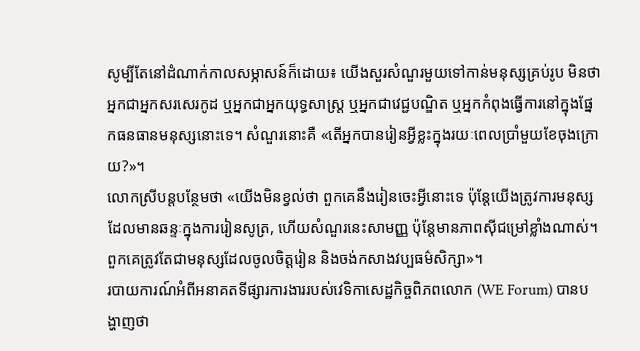សូម្បីតែនៅដំណាក់កាលសម្ភាសន៍ក៏ដោយ៖ យើងសួរសំណួរមួយទៅកាន់មនុស្សគ្រប់រូប មិនថាអ្នកជាអ្នកសរសេរកូដ ឬអ្នកជាអ្នកយុទ្ធសាស្ត្រ ឬអ្នកជាវេជ្ជបណ្ឌិត ឬអ្នកកំពុងធ្វើការនៅក្នុងផ្នែកធនធានមនុស្សនោះទេ។ សំណួរនោះគឺ «តើអ្នកបានរៀនអ្វីខ្លះក្នុងរយៈពេលប្រាំមួយខែចុងក្រោយ?»។
លោកស្រីបន្តបន្ថែមថា «យើងមិនខ្វល់ថា ពួកគេនឹងរៀនចេះអ្វីនោះទេ ប៉ុន្តែយើងត្រូវការមនុស្សដែលមានឆន្ទៈក្នុងការរៀនសូត្រ, ហើយសំណួរនេះសាមញ្ញ ប៉ុន្តែមានភាពស៊ីជម្រៅខ្លាំងណាស់។ ពួកគេត្រូវតែជាមនុស្សដែលចូលចិត្តរៀន និងចង់កសាងវប្បធម៌សិក្សា»។
របាយការណ៍អំពីអនាគតទីផ្សារការងាររបស់វេទិកាសេដ្ឋកិច្ចពិភពលោក (WE Forum) បានបង្ហាញថា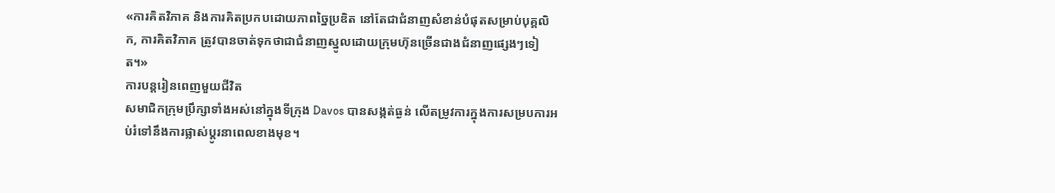«ការគិតវិភាគ និងការគិតប្រកបដោយភាពច្នៃប្រឌិត នៅតែជាជំនាញសំខាន់បំផុតសម្រាប់បុគ្គលិក, ការគិតវិភាគ ត្រូវបានចាត់ទុកថាជាជំនាញស្នូលដោយក្រុមហ៊ុនច្រើនជាងជំនាញផ្សេងៗទៀត។»
ការបន្តរៀនពេញមួយជីវិត
សមាជិកក្រុមប្រឹក្សាទាំងអស់នៅក្នុងទីក្រុង Davos បានសង្កត់ធ្ងន់ លើតម្រូវការក្នុងការសម្របការអប់រំទៅនឹងការផ្លាស់ប្តូរនាពេលខាងមុខ។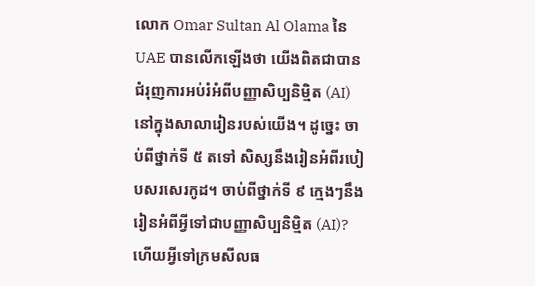លោក Omar Sultan Al Olama នៃ UAE បានលើកឡើងថា យើងពិតជាបានជំរុញការអប់រំអំពីបញ្ញាសិប្បនិម្មិត (AI) នៅក្នុងសាលារៀនរបស់យើង។ ដូច្នេះ ចាប់ពីថ្នាក់ទី ៥ តទៅ សិស្សនឹងរៀនអំពីរបៀបសរសេរកូដ។ ចាប់ពីថ្នាក់ទី ៩ ក្មេងៗនឹងរៀនអំពីអ្វីទៅជាបញ្ញាសិប្បនិម្មិត (AI)? ហើយអ្វីទៅក្រមសីលធ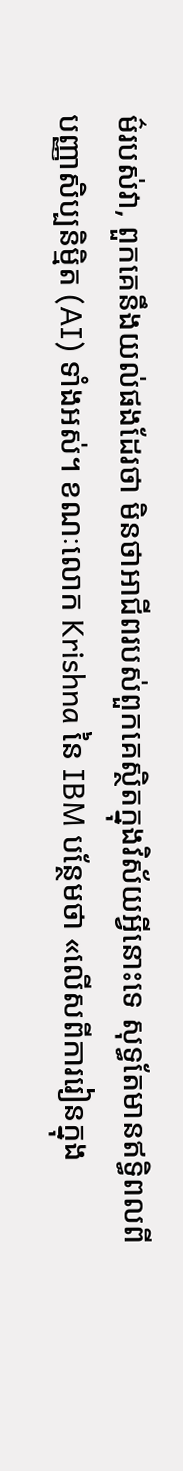ម៌របស់វា, ពួកគេនឹងយល់ផងដែរថា មិនថាអាជីពរបស់ពួកគេស្ថិតក្នុងវិស័យអ្វីនោះទេ សុទ្ធតែមានឥទ្ធិពលពីបញ្ញាសិប្បនិម្មិត (AI) ទាំងអស់។ ខណៈលោក Krishna នៃ IBM បន្ថែមថា «លើសពីការរៀនក្នុង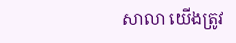សាលា យើងត្រូវ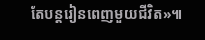តែបន្តរៀនពេញមួយជីវិត»៕